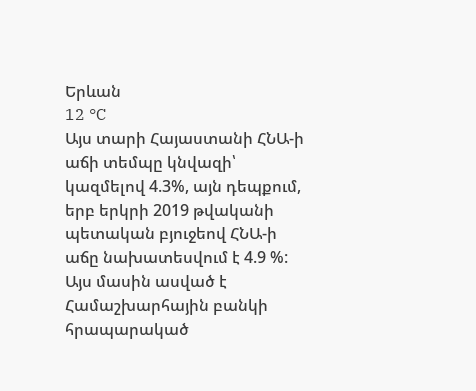Երևան
12 °C
Այս տարի Հայաստանի ՀՆԱ-ի աճի տեմպը կնվազի՝ կազմելով 4.3%, այն դեպքում, երբ երկրի 2019 թվականի պետական բյուջեով ՀՆԱ-ի աճը նախատեսվում է 4.9 %: Այս մասին ասված է Համաշխարհային բանկի հրապարակած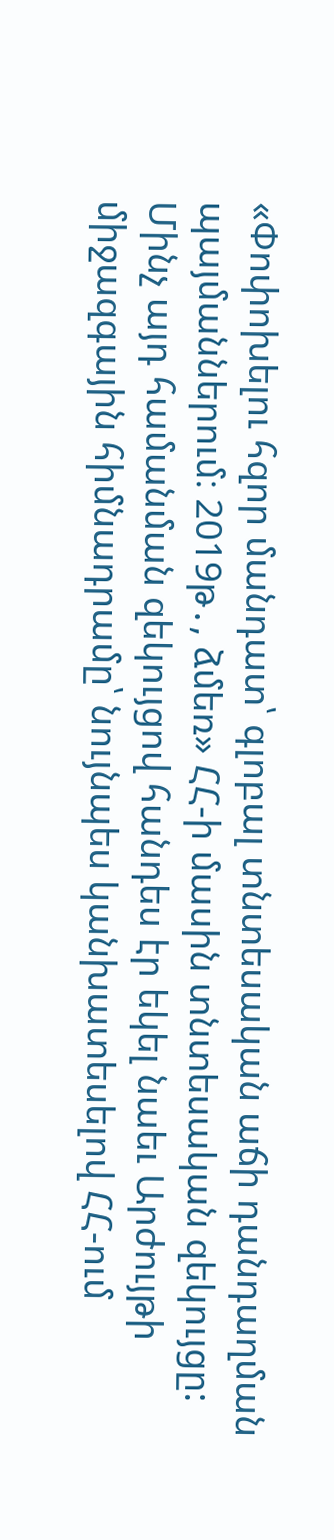«Փոփոխելու հզոր մանդատ՝ գլոբալ տնտեսական աճի դանդաղման պայմաններում։ 2019թ․, ձմեռ» ՀՀ-ի մասին տնտեսական զեկույցը:
Մինչ այդ համանման զեկույցով հանդես էր եկել նաեւ Արժույթի միջազգային հիմնադրամը՝ նույնպես կանխատեսելով ՀՀ-ում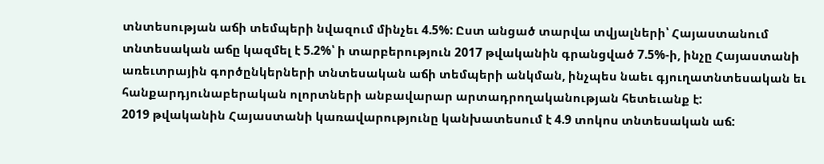տնտեսության աճի տեմպերի նվազում մինչեւ 4.5%: Ըստ անցած տարվա տվյալների՝ Հայաստանում տնտեսական աճը կազմել է 5.2%՝ ի տարբերություն 2017 թվականին գրանցված 7.5%-ի, ինչը Հայաստանի առեւտրային գործընկերների տնտեսական աճի տեմպերի անկման, ինչպես նաեւ գյուղատնտեսական եւ հանքարդյունաբերական ոլորտների անբավարար արտադրողականության հետեւանք է:
2019 թվականին Հայաստանի կառավարությունը կանխատեսում է 4.9 տոկոս տնտեսական աճ: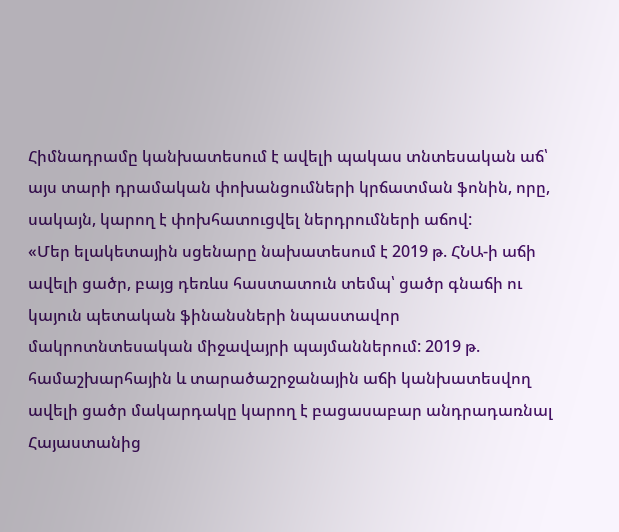Հիմնադրամը կանխատեսում է ավելի պակաս տնտեսական աճ՝ այս տարի դրամական փոխանցումների կրճատման ֆոնին, որը, սակայն, կարող է փոխհատուցվել ներդրումների աճով:
«Մեր ելակետային սցենարը նախատեսում է 2019 թ. ՀՆԱ-ի աճի ավելի ցածր, բայց դեռևս հաստատուն տեմպ՝ ցածր գնաճի ու կայուն պետական ֆինանսների նպաստավոր մակրոտնտեսական միջավայրի պայմաններում: 2019 թ. համաշխարհային և տարածաշրջանային աճի կանխատեսվող ավելի ցածր մակարդակը կարող է բացասաբար անդրադառնալ Հայաստանից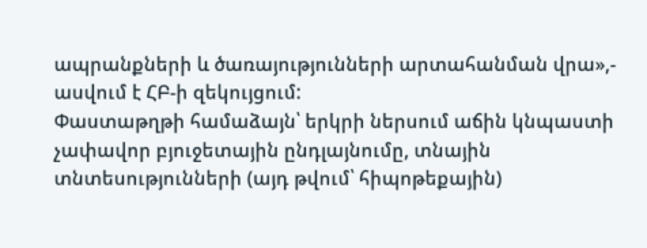ապրանքների և ծառայությունների արտահանման վրա»,- ասվում է ՀԲ-ի զեկույցում:
Փաստաթղթի համաձայն՝ երկրի ներսում աճին կնպաստի չափավոր բյուջետային ընդլայնումը, տնային տնտեսությունների (այդ թվում՝ հիպոթեքային)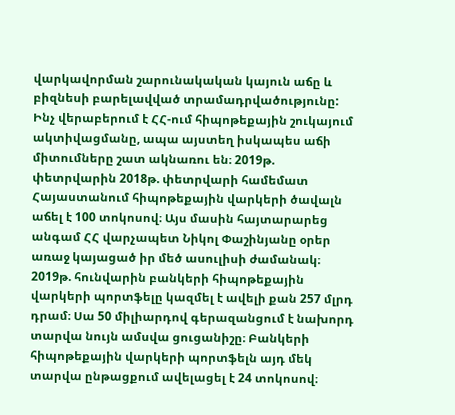վարկավորման շարունակական կայուն աճը և բիզնեսի բարելավված տրամադրվածությունը:
Ինչ վերաբերում է ՀՀ-ում հիպոթեքային շուկայում ակտիվացմանը, ապա այստեղ իսկապես աճի միտումները շատ ակնառու են։ 2019թ. փետրվարին 2018թ. փետրվարի համեմատ Հայաստանում հիպոթեքային վարկերի ծավալն աճել է 100 տոկոսով։ Այս մասին հայտարարեց անգամ ՀՀ վարչապետ Նիկոլ Փաշինյանը օրեր առաջ կայացած իր մեծ ասուլիսի ժամանակ։ 2019թ. հունվարին բանկերի հիպոթեքային վարկերի պորտֆելը կազմել է ավելի քան 257 մլրդ դրամ։ Սա 50 միլիարդով գերազանցում է նախորդ տարվա նույն ամսվա ցուցանիշը։ Բանկերի հիպոթեքային վարկերի պորտֆելն այդ մեկ տարվա ընթացքում ավելացել է 24 տոկոսով։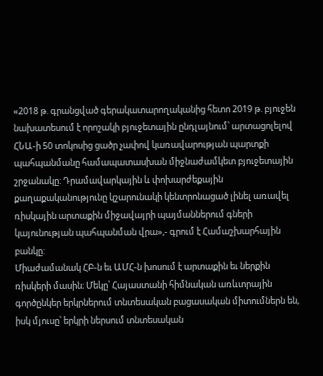«2018 թ. գրանցված գերակատարողականից հետո 2019 թ. բյուջեն նախատեսում է որոշակի բյուջետային ընդլայնում՝ արտացոլելով ՀՆԱ-ի 50 տոկոսից ցածր չափով կառավարության պարտքի պահպանմանը համապատասխան միջնաժամկետ բյուջետային շրջանակը: Դրամավարկային և փոխարժեքային քաղաքականությունը կշարունակի կենտրոնացած լինել առավել ռիսկային արտաքին միջավայրի պայմաններում գների կայունության պահպանման վրա»,- գրում է Համաշխարհային բանկը:
Միաժամանակ ՀԲ-ն եւ ԱՄՀ-ն խոսում է արտաքին եւ ներքին ռիսկերի մասին։ Մեկը՝ Հայաստանի հիմնական առևտրային գործընկեր երկրներում տնտեսական բացասական միտումներն են, իսկ մյուսը՝ երկրի ներսում տնտեսական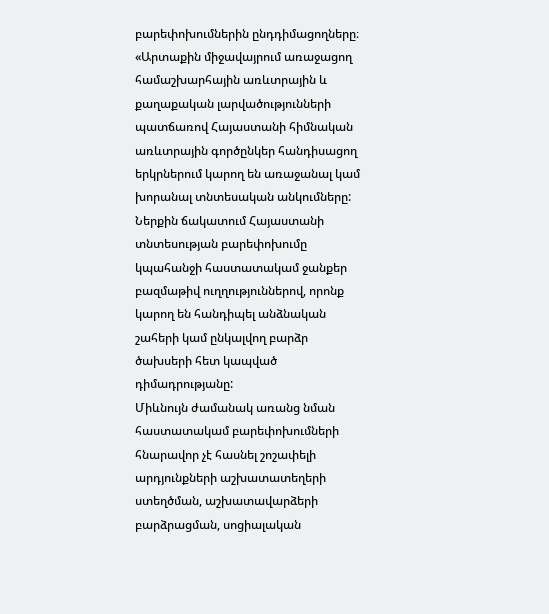բարեփոխումներին ընդդիմացողները։
«Արտաքին միջավայրում առաջացող համաշխարհային առևտրային և քաղաքական լարվածությունների պատճառով Հայաստանի հիմնական առևտրային գործընկեր հանդիսացող երկրներում կարող են առաջանալ կամ խորանալ տնտեսական անկումները: Ներքին ճակատում Հայաստանի տնտեսության բարեփոխումը կպահանջի հաստատակամ ջանքեր բազմաթիվ ուղղություններով, որոնք կարող են հանդիպել անձնական շահերի կամ ընկալվող բարձր ծախսերի հետ կապված դիմադրությանը:
Միևնույն ժամանակ առանց նման հաստատակամ բարեփոխումների հնարավոր չէ հասնել շոշափելի արդյունքների աշխատատեղերի ստեղծման, աշխատավարձերի բարձրացման, սոցիալական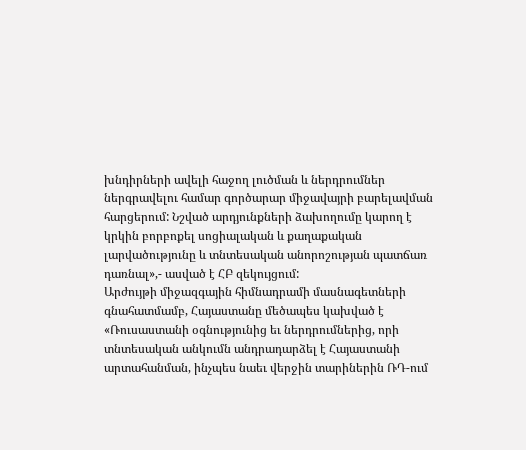խնդիրների ավելի հաջող լուծման և ներդրումներ ներգրավելու համար գործարար միջավայրի բարելավման հարցերում: Նշված արդյունքների ձախողումը կարող է կրկին բորբոքել սոցիալական և քաղաքական լարվածությունը և տնտեսական անորոշության պատճառ դառնալ»,- ասված է ՀԲ զեկույցում:
Արժույթի միջազգային հիմնադրամի մասնագետների գնահատմամբ, Հայաստանը մեծապես կախված է «Ռուսաստանի օգնությունից եւ ներդրումներից, որի տնտեսական անկումն անդրադարձել է Հայաստանի արտահանման, ինչպես նաեւ վերջին տարիներին ՌԴ-ում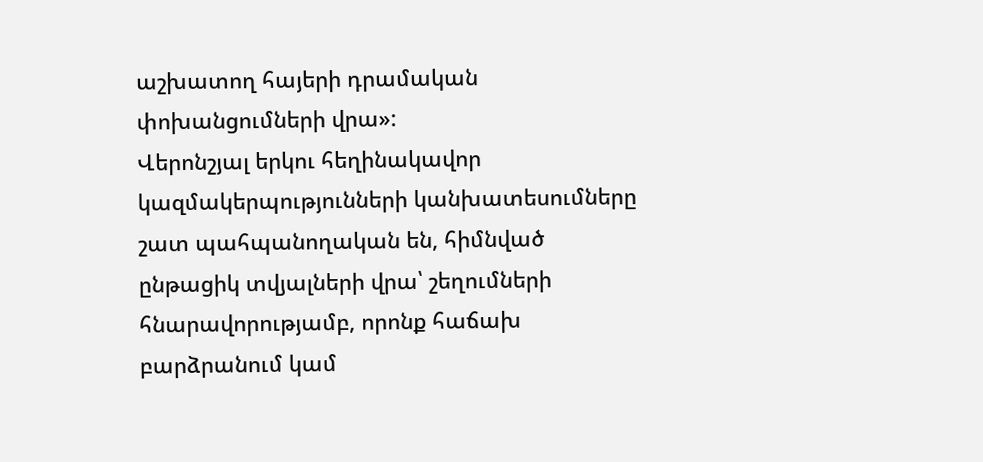աշխատող հայերի դրամական փոխանցումների վրա»:
Վերոնշյալ երկու հեղինակավոր կազմակերպությունների կանխատեսումները շատ պահպանողական են, հիմնված ընթացիկ տվյալների վրա՝ շեղումների հնարավորությամբ, որոնք հաճախ բարձրանում կամ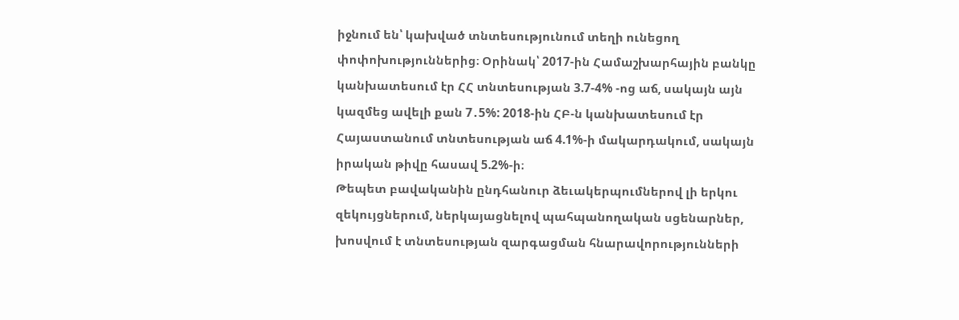իջնում են՝ կախված տնտեսությունում տեղի ունեցող փոփոխություններից։ Օրինակ՝ 2017-ին Համաշխարհային բանկը կանխատեսում էր ՀՀ տնտեսության 3.7-4% -ոց աճ, սակայն այն կազմեց ավելի քան 7․5%: 2018-ին ՀԲ-ն կանխատեսում էր Հայաստանում տնտեսության աճ 4.1%-ի մակարդակում, սակայն իրական թիվը հասավ 5.2%-ի։
Թեպետ բավականին ընդհանուր ձեւակերպումներով լի երկու զեկույցներում, ներկայացնելով պահպանողական սցենարներ, խոսվում է տնտեսության զարգացման հնարավորությունների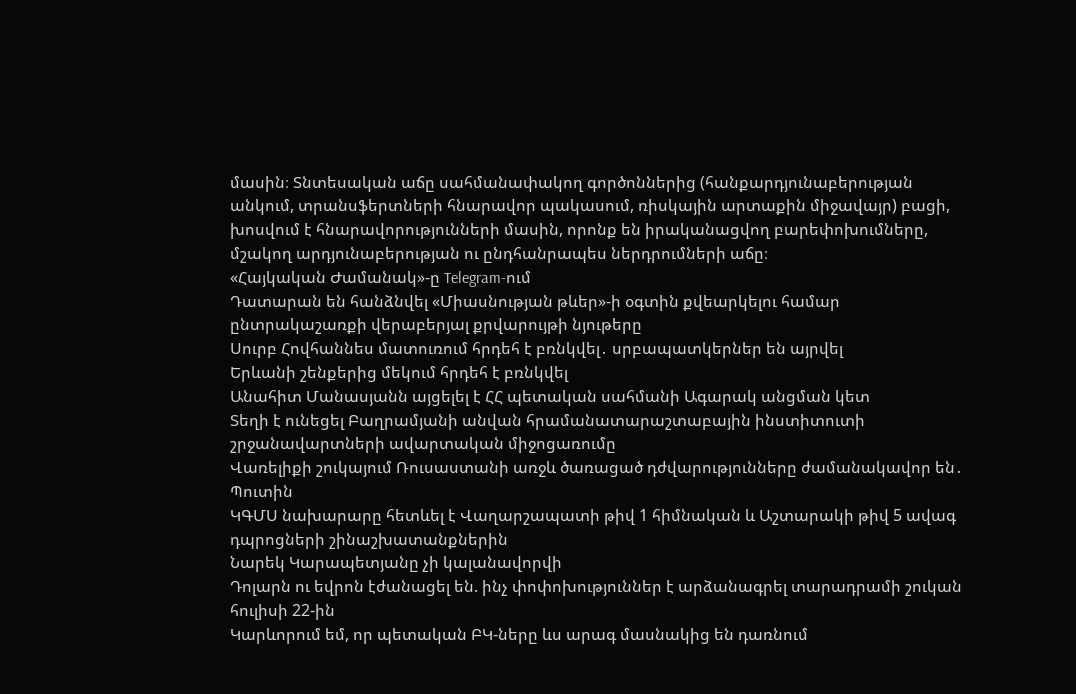մասին։ Տնտեսական աճը սահմանափակող գործոններից (հանքարդյունաբերության անկում, տրանսֆերտների հնարավոր պակասում, ռիսկային արտաքին միջավայր) բացի, խոսվում է հնարավորությունների մասին, որոնք են իրականացվող բարեփոխումները, մշակող արդյունաբերության ու ընդհանրապես ներդրումների աճը։
«Հայկական Ժամանակ»-ը Telegram-ում
Դատարան են հանձնվել «Միասնության թևեր»-ի օգտին քվեարկելու համար ընտրակաշառքի վերաբերյալ քրվարույթի նյութերը
Սուրբ Հովհաննես մատուռում հրդեհ է բռնկվել․ սրբապատկերներ են այրվել
Երևանի շենքերից մեկում հրդեհ է բռնկվել
Անահիտ Մանասյանն այցելել է ՀՀ պետական սահմանի Ագարակ անցման կետ
Տեղի է ունեցել Բաղրամյանի անվան հրամանատարաշտաբային ինստիտուտի շրջանավարտների ավարտական միջոցառումը
Վառելիքի շուկայում Ռուսաստանի առջև ծառացած դժվարությունները ժամանակավոր են․ Պուտին
ԿԳՄՍ նախարարը հետևել է Վաղարշապատի թիվ 1 հիմնական և Աշտարակի թիվ 5 ավագ դպրոցների շինաշխատանքներին
Նարեկ Կարապետյանը չի կալանավորվի
Դոլարն ու եվրոն էժանացել են. ինչ փոփոխություններ է արձանագրել տարադրամի շուկան հուլիսի 22-ին
Կարևորում եմ, որ պետական ԲԿ-ները ևս արագ մասնակից են դառնում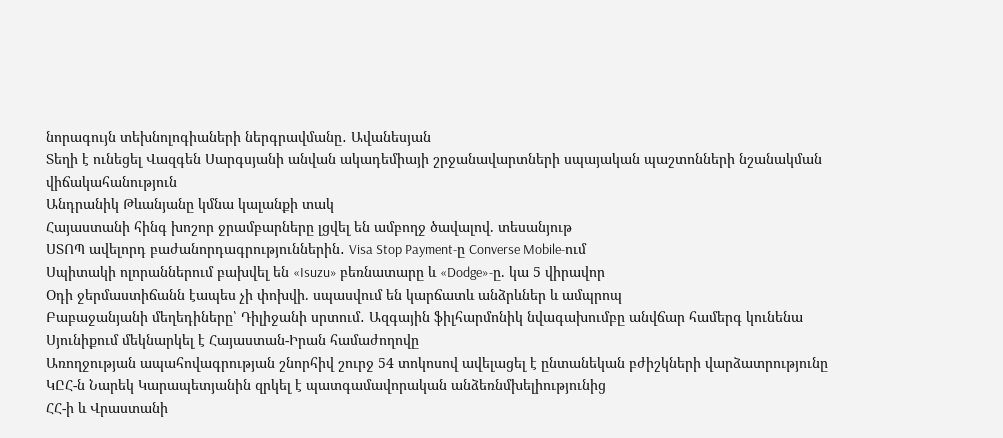նորագույն տեխնոլոգիաների ներգրավմանը․ Ավանեսյան
Տեղի է ունեցել Վազգեն Սարգսյանի անվան ակադեմիայի շրջանավարտների սպայական պաշտոնների նշանակման վիճակահանություն
Անդրանիկ Թևանյանը կմնա կալանքի տակ
Հայաստանի հինգ խոշոր ջրամբարները լցվել են ամբողջ ծավալով. տեսանյութ
ՍՏՈՊ ավելորդ բաժանորդագրություններին․ Visa Stop Payment-ը Converse Mobile-ում
Սպիտակի ոլորաններում բախվել են «Isuzu» բեռնատարը և «Dodge»-ը. կա 5 վիրավոր
Օդի ջերմաստիճանն էապես չի փոխվի. սպասվում են կարճատև անձրևներ և ամպրոպ
Բաբաջանյանի մեղեդիները՝ Դիլիջանի սրտում․ Ազգային ֆիլհարմոնիկ նվագախումբը անվճար համերգ կունենա
Սյունիքում մեկնարկել է Հայաստան-Իրան համաժողովը
Առողջության ապահովագրության շնորհիվ շուրջ 54 տոկոսով ավելացել է ընտանեկան բժիշկների վարձատրությունը
ԿԸՀ-ն Նարեկ Կարապետյանին զրկել է պատգամավորական անձեռնմխելիությունից
ՀՀ-ի և Վրաստանի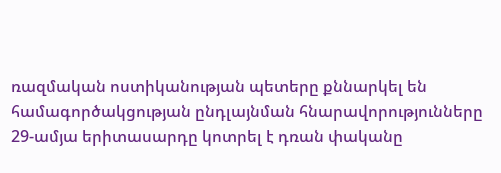ռազմական ոստիկանության պետերը քննարկել են համագործակցության ընդլայնման հնարավորությունները
29-ամյա երիտասարդը կոտրել է դռան փականը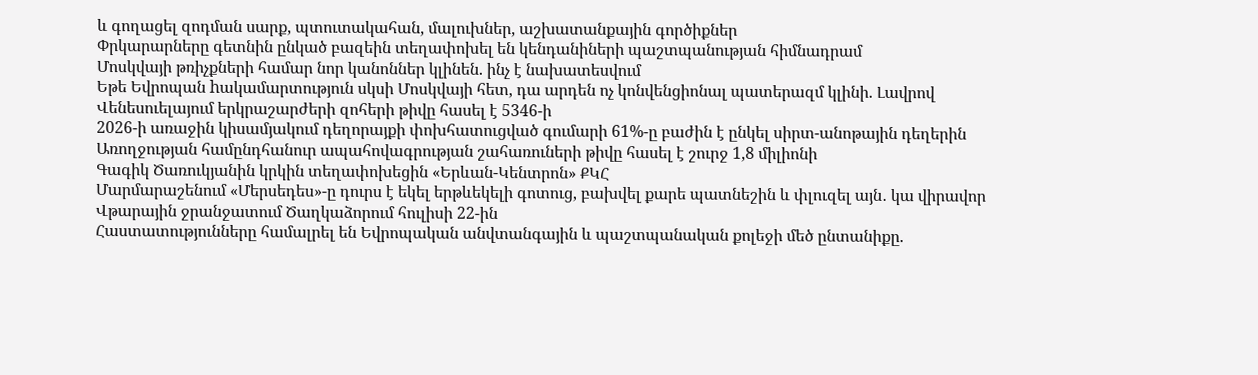և գողացել զոդման սարք, պտուտակահան, մալուխներ, աշխատանքային գործիքներ
Փրկարարները գետնին ընկած բազեին տեղափոխել են կենդանիների պաշտպանության հիմնադրամ
Մոսկվայի թռիչքների համար նոր կանոններ կլինեն. ինչ է նախատեսվում
Եթե Եվրոպան hակամարտություն սկսի Մոսկվայի հետ, դա արդեն ոչ կոնվենցիոնալ պատերազմ կլինի. Լավրով
Վենեսուելայում երկրաշարժերի զոհերի թիվը հասել է 5346-ի
2026-ի առաջին կիսամյակում դեղորայքի փոխհատուցված գումարի 61%-ը բաժին է ընկել սիրտ-անոթային դեղերին
Առողջության համընդհանուր ապահովագրության շահառուների թիվը հասել է շուրջ 1,8 միլիոնի
Գագիկ Ծառուկյանին կրկին տեղափոխեցին «Երևան-Կենտրոն» ՔԿՀ
Մարմարաշենում «Մերսեդես»-ը դուրս է եկել երթևեկելի գոտուց, բախվել քարե պատնեշին և փլուզել այն․ կա վիրավոր
Վթարային ջրանջատում Ծաղկաձորում հուլիսի 22-ին
Հաստատությունները համալրել են Եվրոպական անվտանգային և պաշտպանական քոլեջի մեծ ընտանիքը.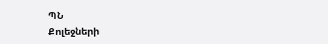ՊՆ
Քոլեջների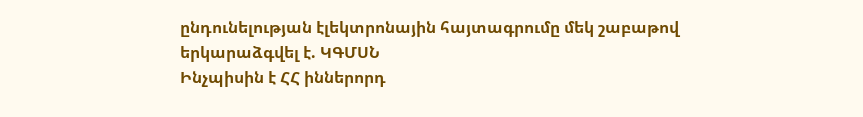ընդունելության էլեկտրոնային հայտագրումը մեկ շաբաթով երկարաձգվել է. ԿԳՄՍՆ
Ինչպիսին է ՀՀ իններորդ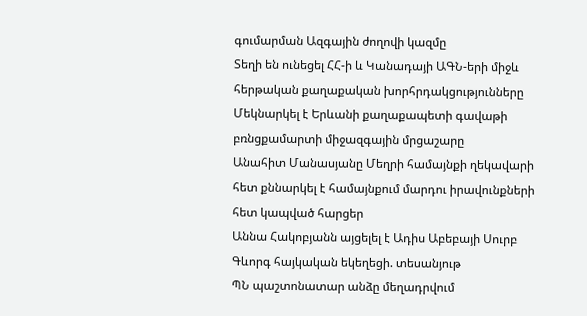գումարման Ազգային ժողովի կազմը
Տեղի են ունեցել ՀՀ-ի և Կանադայի ԱԳՆ-երի միջև հերթական քաղաքական խորհրդակցությունները
Մեկնարկել է Երևանի քաղաքապետի գավաթի բռնցքամարտի միջազգային մրցաշարը
Անահիտ Մանասյանը Մեղրի համայնքի ղեկավարի հետ քննարկել է համայնքում մարդու իրավունքների հետ կապված հարցեր
Աննա Հակոբյանն այցելել է Ադիս Աբեբայի Սուրբ Գևորգ հայկական եկեղեցի. տեսանյութ
ՊՆ պաշտոնատար անձը մեղադրվում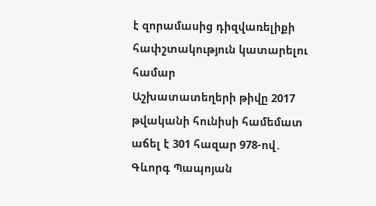է զորամասից դիզվառելիքի հափշտակություն կատարելու համար
Աշխատատեղերի թիվը 2017 թվականի հունիսի համեմատ աճել է 301 հազար 978-ով․ Գևորգ Պապոյան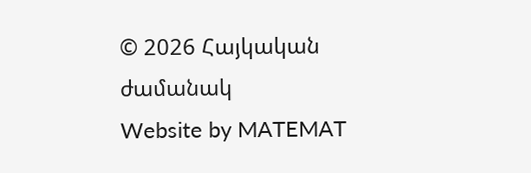© 2026 Հայկական ժամանակ
Website by MATEMAT